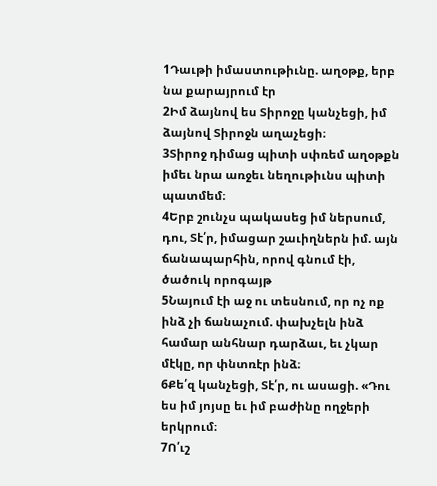1Դաւթի իմաստութիւնը. աղօթք, երբ նա քարայրում էր
2Իմ ձայնով ես Տիրոջը կանչեցի, իմ ձայնով Տիրոջն աղաչեցի։
3Տիրոջ դիմաց պիտի սփռեմ աղօթքն իմեւ նրա առջեւ նեղութիւնս պիտի պատմեմ։
4Երբ շունչս պակասեց իմ ներսում, դու, Տէ՛ր, իմացար շաւիղներն իմ. այն ճանապարհին, որով գնում էի, ծածուկ որոգայթ
5Նայում էի աջ ու տեսնում, որ ոչ ոք ինձ չի ճանաչում. փախչելն ինձ համար անհնար դարձաւ, եւ չկար մէկը, որ փնտռէր ինձ։
6Քե՛զ կանչեցի, Տէ՛ր, ու ասացի. «Դու ես իմ յոյսը եւ իմ բաժինը ողջերի երկրում։
7Ո՛ւշ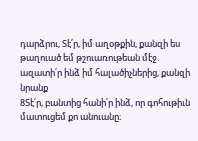դարձրու, Տէ՛ր, իմ աղօթքին, քանզի ես թաղուած եմ թշուառութեան մէջ. ազատի՛ր ինձ իմ հալածիչներից, քանզի նրանք
8Տէ՛ր, բանտից հանի՛ր ինձ, որ գոհութիւն մատուցեմ քո անուանը։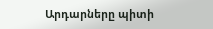Արդարները պիտի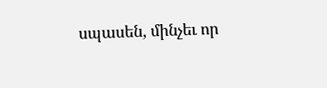սպասեն, մինչեւ որ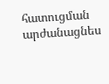հատուցման արժանացնես